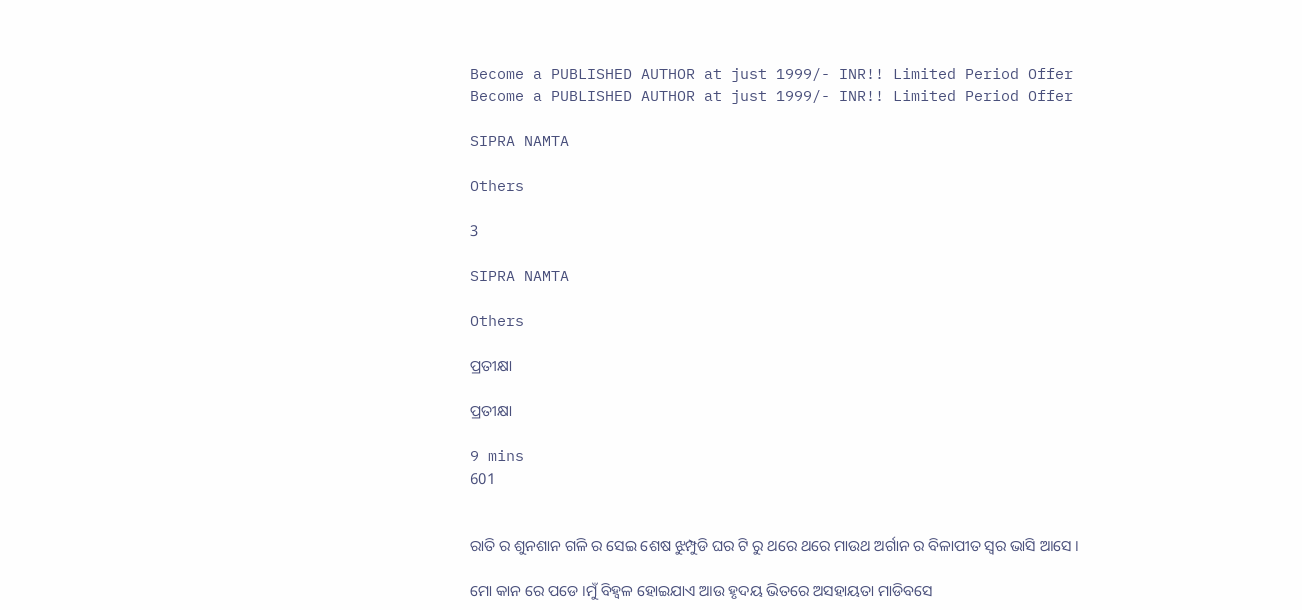Become a PUBLISHED AUTHOR at just 1999/- INR!! Limited Period Offer
Become a PUBLISHED AUTHOR at just 1999/- INR!! Limited Period Offer

SIPRA NAMTA

Others

3

SIPRA NAMTA

Others

ପ୍ରତୀକ୍ଷା

ପ୍ରତୀକ୍ଷା

9 mins
601


ରାତି ର ଶୁନଶାନ ଗଳି ର ସେଇ ଶେଷ ଝୁମ୍ପୁଡି ଘର ଟି ରୁ ଥରେ ଥରେ ମାଉଥ ଅର୍ଗାନ ର ବିଳାପୀତ ସ୍ୱର ଭାସି ଆସେ ।

ମୋ କାନ ରେ ପଡେ ।ମୁଁ ବିହ୍ଵଳ ହୋଇଯାଏ ଆଉ ହୃଦୟ ଭିତରେ ଅସହାୟତା ମାଡିବସେ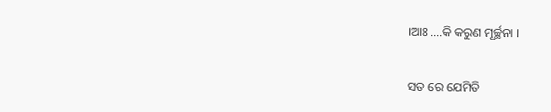।ଆଃ ....କି କରୁଣ ମୂର୍ଚ୍ଛନା ।

ସତ ରେ ଯେମିତି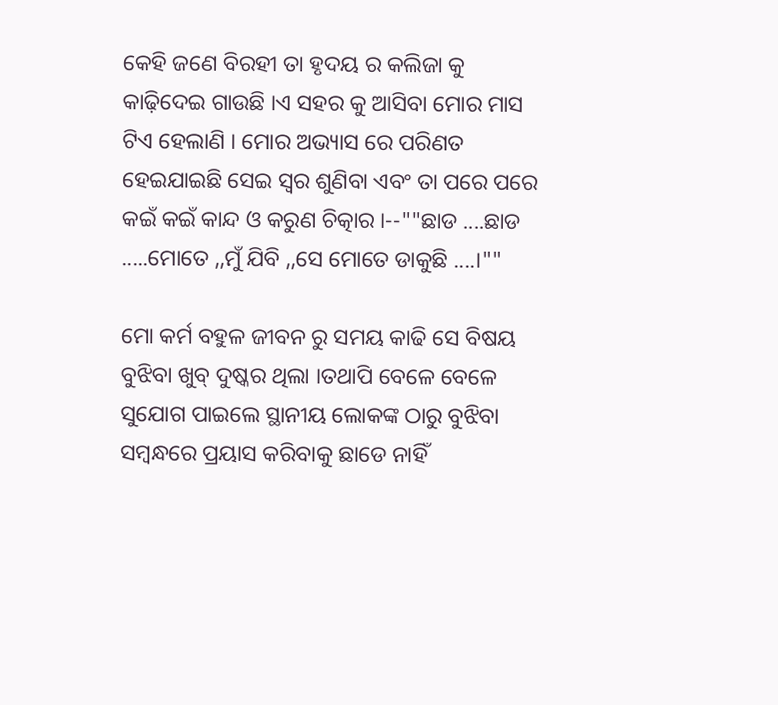କେହି ଜଣେ ବିରହୀ ତା ହୃଦୟ ର କଲିଜା କୁ କାଢ଼ିଦେଇ ଗାଉଛି ।ଏ ସହର କୁ ଆସିବା ମୋର ମାସ ଟିଏ ହେଲାଣି । ମୋର ଅଭ୍ୟାସ ରେ ପରିଣତ ହେଇଯାଇଛି ସେଇ ସ୍ୱର ଶୁଣିବା ଏବଂ ତା ପରେ ପରେ କଇଁ କଇଁ କାନ୍ଦ ଓ କରୁଣ ଚିତ୍କାର ।--""ଛାଡ ....ଛାଡ .....ମୋତେ ,,ମୁଁ ଯିବି ,,ସେ ମୋତେ ଡାକୁଛି ....।""

ମୋ କର୍ମ ବହୁଳ ଜୀବନ ରୁ ସମୟ କାଢି ସେ ବିଷୟ ବୁଝିବା ଖୁବ୍ ଦୁଷ୍କର ଥିଲା ।ତଥାପି ବେଳେ ବେଳେ ସୁଯୋଗ ପାଇଲେ ସ୍ଥାନୀୟ ଲୋକଙ୍କ ଠାରୁ ବୁଝିବା ସମ୍ବନ୍ଧରେ ପ୍ରୟାସ କରିବାକୁ ଛାଡେ ନାହିଁ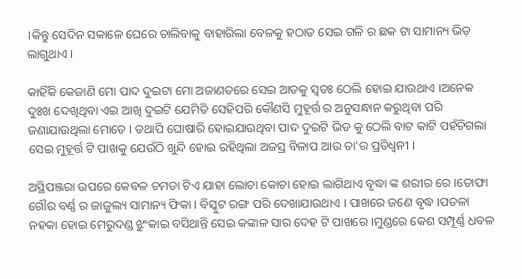।କିନ୍ତୁ ସେଦିନ ସକାଳେ ଘେରେ ଚାଲିବାକୁ ବାହାରିଲା ବେଳକୁ ହଠାତ ସେଇ ଗଳି ର ଛକ ଟା ସାମାନ୍ୟ ଭିଡ଼ ଲାଗୁଥାଏ ।

କାହିଁକି କେଜାଣି ମୋ ପାଦ ଦୁଇଟା ମୋ ଅଜାଣତରେ ସେଇ ଆଡକୁ ସ୍ୱତଃ ଠେଲି ହୋଇ ଯାଉଥାଏ ।ଅନେକ ଦୁଃଖ ଦେଖିଥିବା ଏଇ ଆଖି ଦୁଇଟି ଯେମିତି ସେହିପରି କୌଣସି ମୁହୂର୍ତ୍ତ ର ଅନୁସନ୍ଧାନ କରୁଥିବା ପରି ଜଣାଯାଉଥିଲା ମୋତେ । ତଥାପି ଘୋଷାରି ହୋଇଯାଉଥିବା ପାଦ ଦୁଇଟି ଭିଡ କୁ ଠେଲି ବାଟ କାଟି ପହଁଚିଗଲା ସେଇ ମୁହୂର୍ତ୍ତ ଟି ପାଖକୁ ଯେଉଁଠି ଖୁନ୍ଦି ହୋଇ ରହିଥିଲା ଅଜସ୍ର ବିଳାପ ଆଉ ତା'ର ପ୍ରତିଧ୍ୱନୀ ।

ଅସ୍ଥିପଞ୍ଜରା ଉପରେ କେବଳ ଚମଡା ଟିଏ ଯାହା ଲୋଚା କୋଚା ହୋଇ ଲାଗିଥାଏ ବୃଦ୍ଧା ଙ୍କ ଶରୀର ରେ ।ତୋଫା ଗୌର ବର୍ଣ୍ଣ ର ଜାଜୁଲ୍ୟ ସାମାନ୍ୟ ଫିକା । ବିସ୍କୁଟ ରଙ୍ଗ ପରି ଦେଖାଯାଉଥାଏ । ପାଖରେ ଜଣେ ବୃଦ୍ଧ ।ପତଳା ନହକା ହୋଇ ମେରୁଦଣ୍ଡ ଝୁଂକାଇ ବସିଥାନ୍ତି ସେଇ କଙ୍କାଳ ସାର ଦେହ ଟି ପାଖରେ ।ମୁଣ୍ଡରେ କେଶ ସମ୍ପୂର୍ଣ୍ଣ ଧବଳ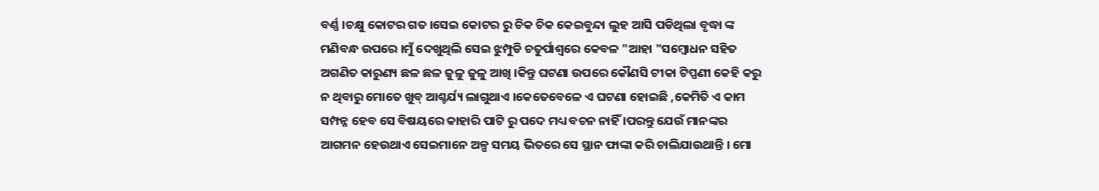ବର୍ଣ୍ଣ ।ଚକ୍ଷୁ କୋଟର ଗତ ।ସେଇ କୋଟର ରୁ ଚିକ ଚିକ କେଇବୁନ୍ଦା ଲୁହ ଆସି ପଡିଥିଲା ବୃଦ୍ଧା ଙ୍କ ମଣିବନ୍ଧ ଉପରେ ।ମୁଁ ଦେଖୁଥିଲି ସେଇ ଝୁମ୍ପୁଡି ଚତୁର୍ପାଶ୍ୱରେ କେବଳ "ଆହା "ସମ୍ବୋଧନ ସହିତ ଅଗଣିତ କାରୁଣ୍ୟ ଛଳ ଛଳ ଜୁଳୁ ଜୁଳୁ ଆଖି ।କିନ୍ତୁ ଘଟଣା ଉପରେ କୌଣସି ଟୀକା ଟିପ୍ପଣୀ କେହି କରୁ ନ ଥିବାରୁ ମୋତେ ଖୁବ୍ ଆଶ୍ଚର୍ଯ୍ୟ ଲାଗୁଥାଏ ।କେତେବେଳେ ଏ ଘଟଣା ହୋଇଛି ,କେମିତି ଏ କାମ ସମ୍ପନ୍ନ ହେବ ସେ ବିଷୟରେ କାହାରି ପାଟି ରୁ ପଦେ ମଧ୍ୟ ବଚନ ନାହିଁ ।ପରନ୍ତୁ ଯେଉଁ ମାନଙ୍କର ଆଗମନ ହେଉଥାଏ ସେଇମାନେ ଅଳ୍ପ ସମୟ ଭିତରେ ସେ ସ୍ଥାନ ଫାଙ୍କା କରି ଚାଲିଯାଉଥାନ୍ତି । ମୋ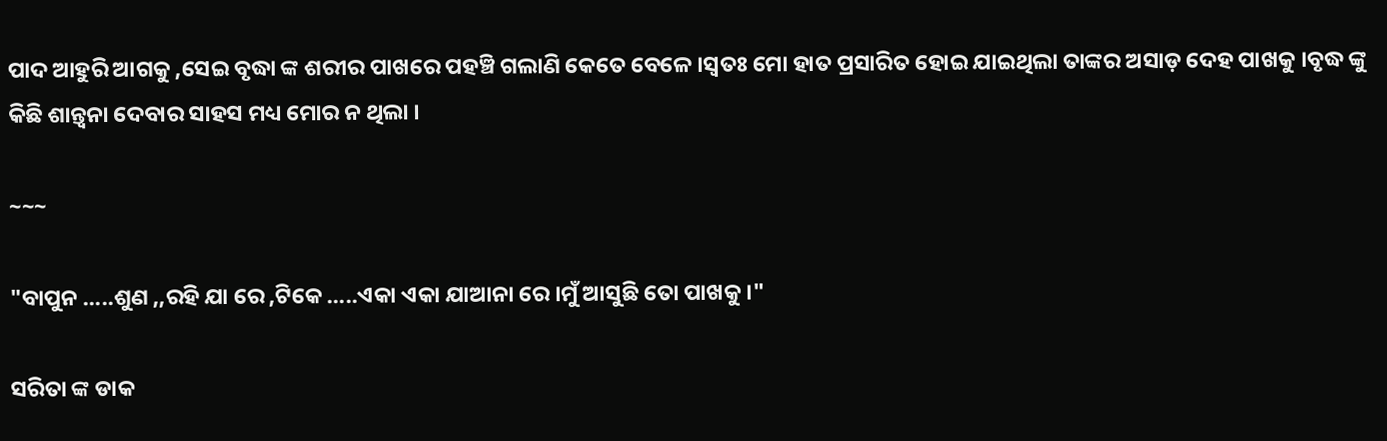ପାଦ ଆହୁରି ଆଗକୁ ,ସେଇ ବୃଦ୍ଧା ଙ୍କ ଶରୀର ପାଖରେ ପହଞ୍ଚି ଗଲାଣି କେତେ ବେଳେ ।ସ୍ୱତଃ ମୋ ହାତ ପ୍ରସାରିତ ହୋଇ ଯାଇଥିଲା ତାଙ୍କର ଅସାଡ଼ ଦେହ ପାଖକୁ ।ବୃଦ୍ଧ ଙ୍କୁ କିଛି ଶାନ୍ତ୍ୱନା ଦେବାର ସାହସ ମଧ୍ୟ ମୋର ନ ଥିଲା ।

~~~

"ବାପୁନ .....ଶୁଣ ,,ରହି ଯା ରେ ,ଟିକେ .....ଏକା ଏକା ଯାଆନା ରେ ।ମୁଁ ଆସୁଛି ତୋ ପାଖକୁ ।"

ସରିତା ଙ୍କ ଡାକ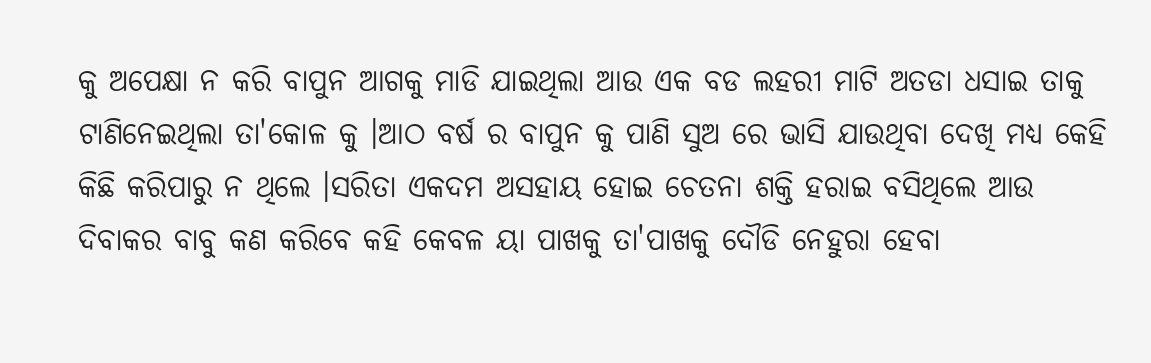କୁ ଅପେକ୍ଷା ନ କରି ବାପୁନ ଆଗକୁ ମାଡି ଯାଇଥିଲା ଆଉ ଏକ ବଡ ଲହରୀ ମାଟି ଅତଡା ଧସାଇ ତାକୁ ଟାଣିନେଇଥିଲା ତା'କୋଳ କୁ ।ଆଠ ବର୍ଷ ର ବାପୁନ କୁ ପାଣି ସୁଅ ରେ ଭାସି ଯାଉଥିବା ଦେଖି ମଧ୍ୟ କେହି କିଛି କରିପାରୁ ନ ଥିଲେ ।ସରିତା ଏକଦମ ଅସହାୟ ହୋଇ ଚେତନା ଶକ୍ତି ହରାଇ ବସିଥିଲେ ଆଉ ଦିବାକର ବାବୁ କଣ କରିବେ କହି କେବଳ ୟା ପାଖକୁ ତା'ପାଖକୁ ଦୌଡି ନେହୁରା ହେବା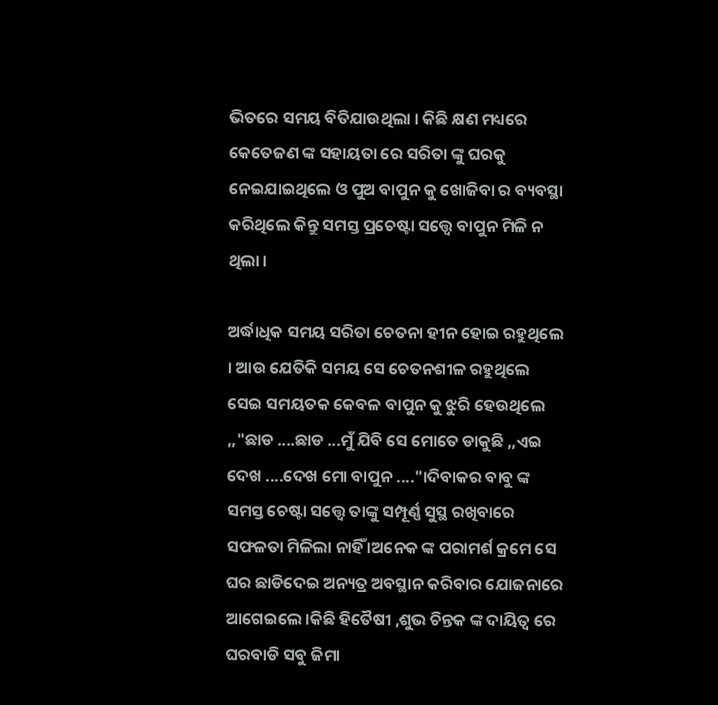ଭିତରେ ସମୟ ବିତିଯାଉଥିଲା । କିଛି କ୍ଷଣ ମଧ୍ୟରେ କେତେଜଣ ଙ୍କ ସହାୟତା ରେ ସରିତା ଙ୍କୁ ଘରକୁ ନେଇଯାଇଥିଲେ ଓ ପୁଅ ବାପୁନ କୁ ଖୋଜିବା ର ବ୍ୟବସ୍ଥା କରିଥିଲେ କିନ୍ତୁ ସମସ୍ତ ପ୍ରଚେଷ୍ଟା ସତ୍ତ୍ୱେ ବାପୁନ ମିଳି ନ ଥିଲା ।

ଅର୍ଦ୍ଧାଧିକ ସମୟ ସରିତା ଚେତନା ହୀନ ହୋଇ ରହୁଥିଲେ । ଆଉ ଯେତିକି ସମୟ ସେ ଚେତନଶୀଳ ରହୁଥିଲେ ସେଇ ସମୟତକ କେବଳ ବାପୁନ କୁ ଝୁରି ହେଉଥିଲେ ,,"ଛାଡ ....ଛାଡ ...ମୁଁ ଯିବି ସେ ମୋତେ ଡାକୁଛି ,,ଏଇ ଦେଖ ....ଦେଖ ମୋ ବାପୁନ ...."।ଦିବାକର ବାବୁ ଙ୍କ ସମସ୍ତ ଚେଷ୍ଟା ସତ୍ତ୍ୱେ ତାଙ୍କୁ ସମ୍ପୂର୍ଣ୍ଣ ସୁସ୍ଥ ରଖିବାରେ ସଫଳତା ମିଳିଲା ନାହିଁ ।ଅନେକ ଙ୍କ ପରାମର୍ଶ କ୍ରମେ ସେ ଘର ଛାଡିଦେଇ ଅନ୍ୟତ୍ର ଅବସ୍ଥାନ କରିବାର ଯୋଜନାରେ ଆଗେଇଲେ ।କିଛି ହିତୈଷୀ ,ଶୁଭ ଚିନ୍ତକ ଙ୍କ ଦାୟିତ୍ଵ ରେ ଘରବାଡି ସବୁ ଜିମା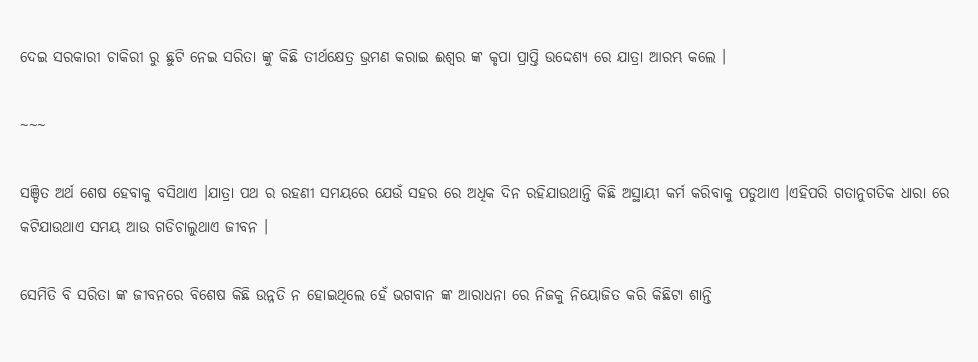ଦେଇ ସରକାରୀ ଚାକିରୀ ରୁ ଛୁଟି ନେଇ ସରିତା ଙ୍କୁ କିଛି ତୀର୍ଥକ୍ଷେତ୍ର ଭ୍ରମଣ କରାଇ ଈଶ୍ୱର ଙ୍କ କୃପା ପ୍ରାପ୍ତି ଉଦ୍ଦେଶ୍ୟ ରେ ଯାତ୍ରା ଆରମ୍ଭ କଲେ ।

~~~

ସଞ୍ଚିତ ଅର୍ଥ ଶେଷ ହେବାକୁ ବସିଥାଏ ।ଯାତ୍ରା ପଥ ର ରହଣୀ ସମୟରେ ଯେଉଁ ସହର ରେ ଅଧିକ ଦିନ ରହିଯାଉଥାନ୍ତି କିଛି ଅସ୍ଥାୟୀ କର୍ମ କରିବାକୁ ପଡୁଥାଏ ।ଏହିପରି ଗତାନୁଗତିକ ଧାରା ରେ କଟିଯାଉଥାଏ ସମୟ ଆଉ ଗଡିଚାଲୁଥାଏ ଜୀବନ ।

ସେମିତି ବି ସରିତା ଙ୍କ ଜୀବନରେ ବିଶେଷ କିଛି ଉନ୍ନତି ନ ହୋଇଥିଲେ ହେଁ ଭଗବାନ ଙ୍କ ଆରାଧନା ରେ ନିଜକୁ ନିୟୋଜିତ କରି କିଛିଟା ଶାନ୍ତି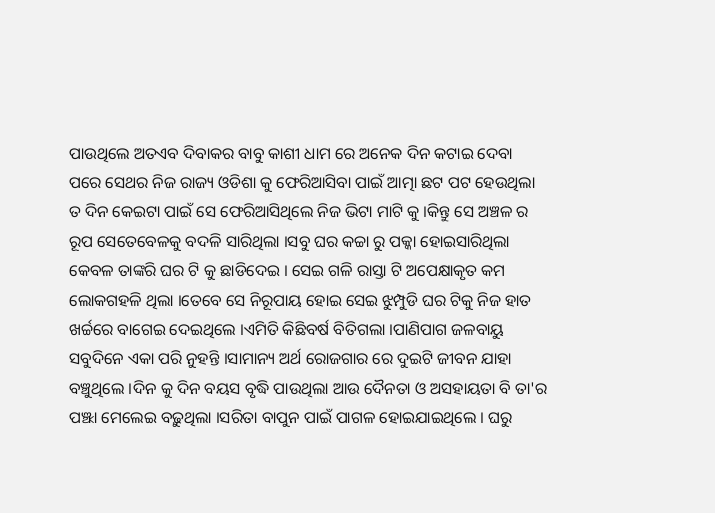ପାଉଥିଲେ ଅତଏବ ଦିବାକର ବାବୁ କାଶୀ ଧାମ ରେ ଅନେକ ଦିନ କଟାଇ ଦେବା ପରେ ସେଥର ନିଜ ରାଜ୍ୟ ଓଡିଶା କୁ ଫେରିଆସିବା ପାଇଁ ଆତ୍ମା ଛଟ ପଟ ହେଉଥିଲା ତ ଦିନ କେଇଟା ପାଇଁ ସେ ଫେରିଆସିଥିଲେ ନିଜ ଭିଟା ମାଟି କୁ ।କିନ୍ତୁ ସେ ଅଞ୍ଚଳ ର ରୂପ ସେତେବେଳକୁ ବଦଳି ସାରିଥିଲା ।ସବୁ ଘର କଚ୍ଚା ରୁ ପକ୍କା ହୋଇସାରିଥିଲା କେବଳ ତାଙ୍କରି ଘର ଟି କୁ ଛାଡିଦେଇ । ସେଇ ଗଳି ରାସ୍ତା ଟି ଅପେକ୍ଷାକୃତ କମ ଲୋକଗହଳି ଥିଲା ।ତେବେ ସେ ନିରୂପାୟ ହୋଇ ସେଇ ଝୁମ୍ପୁଡି ଘର ଟିକୁ ନିଜ ହାତ ଖର୍ଚ୍ଚରେ ବାଗେଇ ଦେଇଥିଲେ ।ଏମିତି କିଛିବର୍ଷ ବିତିଗଲା ।ପାଣିପାଗ ଜଳବାୟୁ ସବୁଦିନେ ଏକା ପରି ନୁହନ୍ତି ।ସାମାନ୍ୟ ଅର୍ଥ ରୋଜଗାର ରେ ଦୁଇଟି ଜୀବନ ଯାହା ବଞ୍ଚୁଥିଲେ ।ଦିନ କୁ ଦିନ ବୟସ ବୃଦ୍ଧି ପାଉଥିଲା ଆଉ ଦୈନତା ଓ ଅସହାୟତା ବି ତା'ର ପଞ୍ଝା ମେଲେଇ ବଢ଼ୁଥିଲା ।ସରିତା ବାପୁନ ପାଇଁ ପାଗଳ ହୋଇଯାଇଥିଲେ । ଘରୁ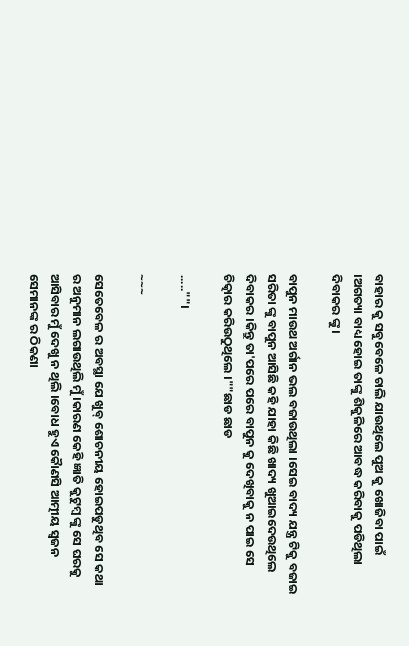ବାହାର କୁ ସବୁବେଳେ ଚାଲି ଯାଉଥିଲେ ପୁଅ କୁ ଖୋଜିବା ପାଇଁ ।ଅଗତ୍ୟା ବାଧ୍ୟ ହୋଇ ତାଙ୍କୁ ଶିକୁଳିରେ ଆବଦ୍ଧ କରିବାକୁ ପଡିଥିଲା ଦିବାକର ଙ୍କୁ ।

ବାପୁନ ମାଉଥ ଅର୍ଗାନ ଭଲ ବଜାଉଥିଲା ।ସେଇ ବାଦ୍ୟ ଯନ୍ତ୍ର ଟିକୁ ବଜାଇ ସରିତା ଙ୍କୁ ବାପୁନ ଆସିଛି କହି ଯାହା କିଛି ଖାଦ୍ୟ ଖୁଆଇଦେଉଥିଲେ ଦିବାକର ।କିନ୍ତୁ ତା'ପରେ ପରେ ବାପୁନ କୁ ଦେଖିବାକୁ ନ ପାଇ ସେ ଚିତ୍କାର କରିଉଠୁଥିଲେ ।""ଛାଡ ଛାଡ

.....""।

~~~

ସେତେବେଳ ର ଅବସ୍ଥା ଯେ ଖୁବ୍ ଶୋଚନୀୟ ହୋଇପଡୁଥିବ ସେ କଥା ର ଅନୁମାନ ଲଗାଉଥିଲି ମୁଁ ।କାରଣ କେହି ଜ୍ଞାତି କୁଟୁମ୍ବ ଙ୍କୁ ସେ ଘରକୁ ଆସିବାର ମୁଁ ଦେଖୁ ନ ଥିଲି ।ବୋଧ ହୁଏ କୋୖଣସି ଆତ୍ମୀୟ ସ୍ଵଜନ ସେମାନଙ୍କ ର ଠିକଣା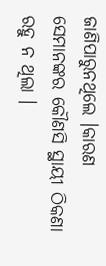ଜାଣିପାରୁନଥିଲେ ।କାରଣ ସେମାନଙ୍କର କୌଣସି ସ୍ଥାୟୀ ଠିକଣା ରହୁ ନ ଥିଲା ।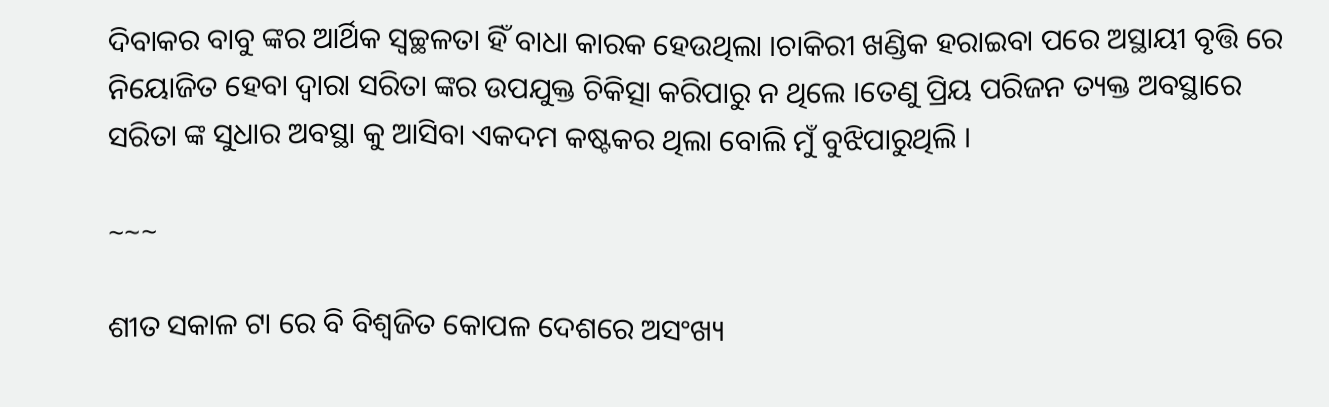ଦିବାକର ବାବୁ ଙ୍କର ଆର୍ଥିକ ସ୍ୱଚ୍ଛଳତା ହିଁ ବାଧା କାରକ ହେଉଥିଲା ।ଚାକିରୀ ଖଣ୍ଡିକ ହରାଇବା ପରେ ଅସ୍ଥାୟୀ ବୃତ୍ତି ରେ ନିୟୋଜିତ ହେବା ଦ୍ୱାରା ସରିତା ଙ୍କର ଉପଯୁକ୍ତ ଚିକିତ୍ସା କରିପାରୁ ନ ଥିଲେ ।ତେଣୁ ପ୍ରିୟ ପରିଜନ ତ୍ୟକ୍ତ ଅବସ୍ଥାରେ ସରିତା ଙ୍କ ସୁଧାର ଅବସ୍ଥା କୁ ଆସିବା ଏକଦମ କଷ୍ଟକର ଥିଲା ବୋଲି ମୁଁ ବୁଝିପାରୁଥିଲି ।

~~~

ଶୀତ ସକାଳ ଟା ରେ ବି ବିଶ୍ୱଜିତ କୋପଳ ଦେଶରେ ଅସଂଖ୍ୟ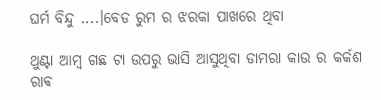ଘର୍ମ ବିନ୍ଦୁ ....।ବେଡ ରୁମ ର ଝରକା ପାଖରେ ଥିବା

ଥୁଣ୍ଟା ଆମ୍ବ ଗଛ ଟା ଉପରୁ ଭାସି ଆସୁଥିବା ଡାମରା କାଉ ର କର୍କଶ ରାଵ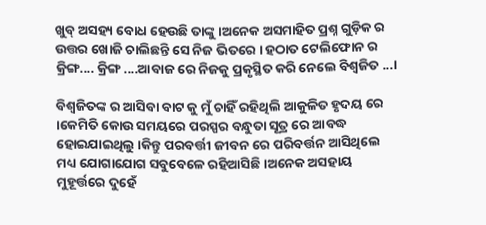ଖୁବ୍ ଅସହ୍ୟ ବୋଧ ହେଉଛି ତାଙ୍କୁ ।ଅନେକ ଅସମାହିତ ପ୍ରଶ୍ନ ଗୁଡ଼ିକ ର ଉତ୍ତର ଖୋଜି ଚାଲିଛନ୍ତି ସେ ନିଜ ଭିତରେ । ହଠାତ ଟେଲିଫୋନ ର କ୍ରିଙ୍ଗ.... କ୍ରିଙ୍ଗ ....ଆବାଜ ରେ ନିଜକୁ ପ୍ରକୃସ୍ଥିତ କରି ନେଲେ ବିଶ୍ୱଜିତ ...।

ବିଶ୍ୱଜିତଙ୍କ ର ଆସିବା ବାଟ କୁ ମୁଁ ଚାହିଁ ରହିଥିଲି ଆକୁଳିତ ହୃଦୟ ରେ ।କେମିତି କୋଉ ସମୟରେ ପରସ୍ପର ବନ୍ଧୁତା ସୂତ୍ର ରେ ଆବଦ୍ଧ ହୋଇଯାଇଥିଲୁ ।କିନ୍ତୁ ପରବର୍ତ୍ତୀ ଜୀବନ ରେ ପରିବର୍ତ୍ତନ ଆସିଥିଲେ ମଧ୍ୟ ଯୋଗାଯୋଗ ସବୁବେଳେ ରହିଆସିଛି ।ଅନେକ ଅସହାୟ ମୁହୂର୍ତ୍ତରେ ଦୁହେଁ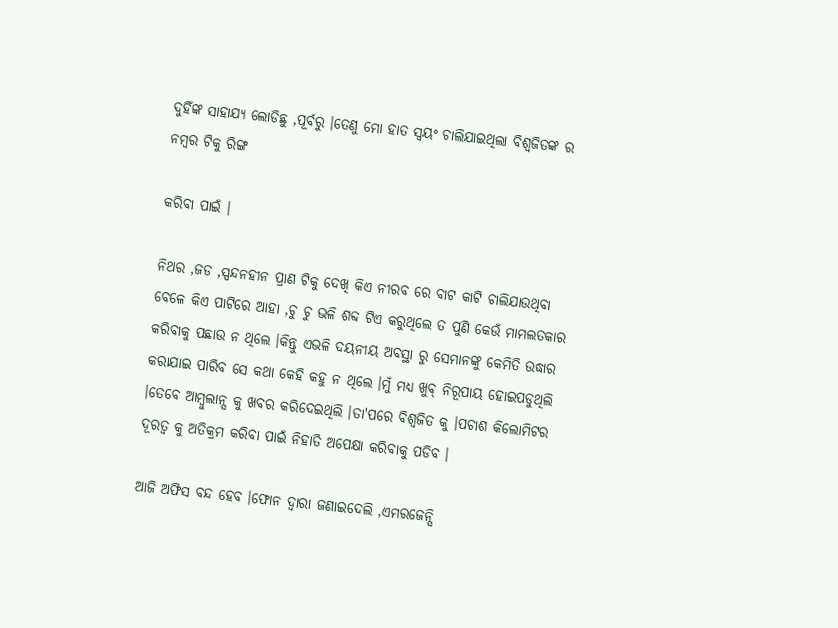ଦୁହିଁଙ୍କ ସାହାଯ୍ୟ ଲୋଡିଛୁ ,ପୂର୍ବରୁ ।ତେଣୁ ମୋ ହାତ ସ୍ୱୟଂ ଚାଲିଯାଇଥିଲା ବିଶ୍ୱଜିତଙ୍କ ର ନମ୍ବର ଟିକୁ ରିଙ୍ଗ

କରିବା ପାଇଁ ।

ନିଥର ,ଜଡ ,ସ୍ପନ୍ଦନହୀନ ପ୍ରାଣ ଟିକୁ ଦେଖି କିଏ ନୀରବ ରେ ବାଟ କାଟି ଚାଲିଯାଉଥିବା ବେଳେ କିଏ ପାଟିରେ ଆହା ,ଚୁ ଚୁ ଭଳି ଶବ୍ଦ ଟିଏ କରୁଥିଲେ ତ ପୁଣି କେଉଁ ମାମଲତକାର କରିବାକୁ ପଛାଉ ନ ଥିଲେ ।କିନ୍ତୁ ଏଭଳି ଦୟନୀୟ ଅବସ୍ଥା ରୁ ସେମାନଙ୍କୁ କେମିତି ଉଦ୍ଧାର କରାଯାଇ ପାରିବ ସେ କଥା କେହି କହୁ ନ ଥିଲେ ।ମୁଁ ମଧ୍ୟ ଖୁବ୍ ନିରୂପାୟ ହୋଇପଡୁଥିଲି ।ତେବେ ଆମ୍ବୁଲାନ୍ସ କୁ ଖବର କରିଦେଇଥିଲି ।ତା'ପରେ ବିଶ୍ୱଜିତ କୁ ।ପଚାଶ କିଲୋମିଟର ଦୂରତ୍ୱ କୁ ଅତିକ୍ରମ କରିବା ପାଇଁ ନିହାତି ଅପେକ୍ଷା କରିବାକୁ ପଡିବ ।

ଆଜି ଅଫିସ ବନ୍ଦ ହେବ ।ଫୋନ ଦ୍ୱାରା ଜଣାଇଦେଲି ,ଏମରଜେନ୍ସି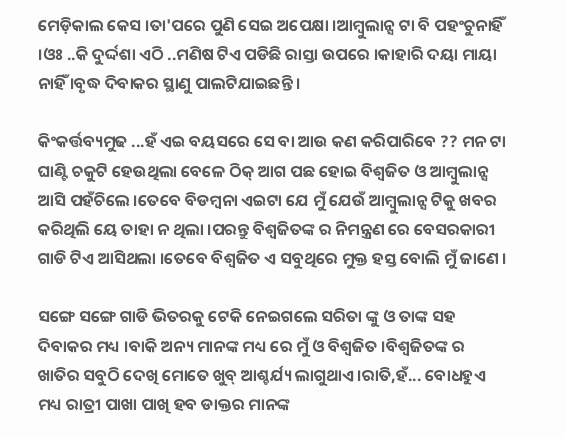ମେଡ଼ିକାଲ କେସ ।ତା'ପରେ ପୁଣି ସେଇ ଅପେକ୍ଷା ।ଆମ୍ବୁଲାନ୍ସ ଟା ବି ପହଂଚୁନାହିଁ ।ଓଃ ..କି ଦୁର୍ଦ୍ଦଶା ଏଠି ..ମଣିଷ ଟିଏ ପଡିଛି ରାସ୍ତା ଉପରେ ।କାହାରି ଦୟା ମାୟା ନାହିଁ ।ବୃଦ୍ଧ ଦିବାକର ସ୍ଥାଣୁ ପାଲଟିଯାଇଛନ୍ତି ।

କିଂକର୍ତ୍ତବ୍ୟମୁଢ ...ହଁ ଏଇ ବୟସରେ ସେ ବା ଆଉ କଣ କରିପାରିବେ ?? ମନ ଟା ଘାଣ୍ଟି ଚକୁଟି ହେଉଥିଲା ବେଳେ ଠିକ୍ ଆଗ ପଛ ହୋଇ ବିଶ୍ୱଜିତ ଓ ଆମ୍ବୁଲାନ୍ସ ଆସି ପହଁଚିଲେ ।ତେବେ ବିଡମ୍ବନା ଏଇଟା ଯେ ମୁଁ ଯେଉଁ ଆମ୍ବୁଲାନ୍ସ ଟିକୁ ଖବର କରିଥିଲି ୟେ ତାହା ନ ଥିଲା ।ପରନ୍ତୁ ବିଶ୍ୱଜିତଙ୍କ ର ନିମନ୍ତ୍ରଣ ରେ ବେସରକାରୀ ଗାଡି ଟିଏ ଆସିଥଲା ।ତେବେ ବିଶ୍ୱଜିତ ଏ ସବୁଥିରେ ମୁକ୍ତ ହସ୍ତ ବୋଲି ମୁଁ ଜାଣେ ।

ସଙ୍ଗେ ସଙ୍ଗେ ଗାଡି ଭିତରକୁ ଟେକି ନେଇଗଲେ ସରିତା ଙ୍କୁ ଓ ତାଙ୍କ ସହ ଦିବାକର ମଧ୍ୟ ।ବାକି ଅନ୍ୟ ମାନଙ୍କ ମଧ୍ୟ ରେ ମୁଁ ଓ ବିଶ୍ୱଜିତ ।ବିଶ୍ୱଜିତଙ୍କ ର ଖାତିର ସବୁଠି ଦେଖି ମୋତେ ଖୁବ୍ ଆଶ୍ଚର୍ଯ୍ୟ ଲାଗୁଥାଏ ।ରାତି,ହଁ... ବୋଧହୁଏ ମଧ୍ୟ ରାତ୍ରୀ ପାଖା ପାଖି ହବ ଡାକ୍ତର ମାନଙ୍କ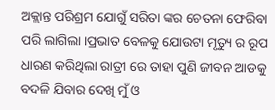ଅକ୍ଲାନ୍ତ ପରିଶ୍ରମ ଯୋଗୁଁ ସରିତା ଙ୍କର ଚେତନା ଫେରିବା ପରି ଲାଗିଲା ।ପ୍ରଭାତ ବେଳକୁ ଯୋଉଟା ମୃତ୍ୟୁ ର ରୂପ ଧାରଣ କରିଥିଲା ରାତ୍ରୀ ରେ ତାହା ପୁଣି ଜୀବନ ଆଡକୁ ବଦଳି ଯିବାର ଦେଖି ମୁଁ ଓ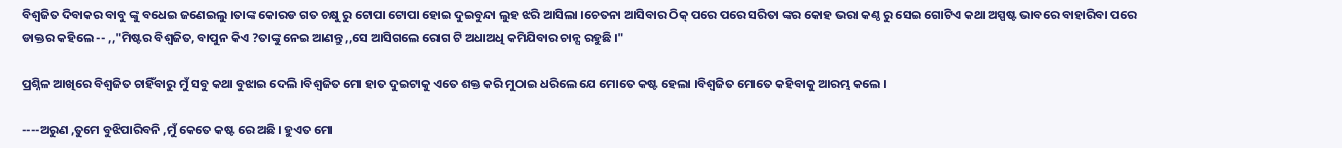ବିଶ୍ୱଜିତ ଦିବାକର ବାବୁ ଙ୍କୁ ବଧେଇ ଜଣେଇଲୁ ।ତାଙ୍କ କୋରଡ ଗତ ଚକ୍ଷୁ ରୁ ଟୋପା ଟୋପା ହୋଇ ଦୁଇବୁନ୍ଦା ଲୁହ ଝରି ଆସିଲା ।ଚେତନା ଆସିବାର ଠିକ୍ ପରେ ପରେ ସରିତା ଙ୍କର କୋହ ଭରା କଣ୍ଠ ରୁ ସେଇ ଗୋଟିଏ କଥା ଅସ୍ପଷ୍ଟ ଭାବରେ ବାହାରିବା ପରେ ଡାକ୍ତର କହିଲେ -- ,,"ମିଷ୍ଟର ବିଶ୍ୱଜିତ, ବାପୁନ କିଏ ?ତାଙ୍କୁ ନେଇ ଆଣନ୍ତୁ ,,ସେ ଆସିଗଲେ ରୋଗ ଟି ଅଧାଅଧି କମିଯିବାର ଚାନ୍ସ ରହୁଛି ।"

ପ୍ରଶ୍ନିଳ ଆଖିରେ ବିଶ୍ୱଜିତ ଚାହିଁବାରୁ ମୁଁ ସବୁ କଥା ବୁଝାଇ ଦେଲି ।ବିଶ୍ୱଜିତ ମୋ ହାତ ଦୁଇଟାକୁ ଏତେ ଶକ୍ତ କରି ମୁଠାଇ ଧରିଲେ ଯେ ମୋତେ କଷ୍ଟ ହେଲା ।ବିଶ୍ୱଜିତ ମୋତେ କହିବାକୁ ଆରମ୍ଭ କଲେ ।

----ଅରୁଣ ,ତୁମେ ବୁଝିପାରିବନି ,ମୁଁ କେତେ କଷ୍ଟ ରେ ଅଛି । ହୁଏତ ମୋ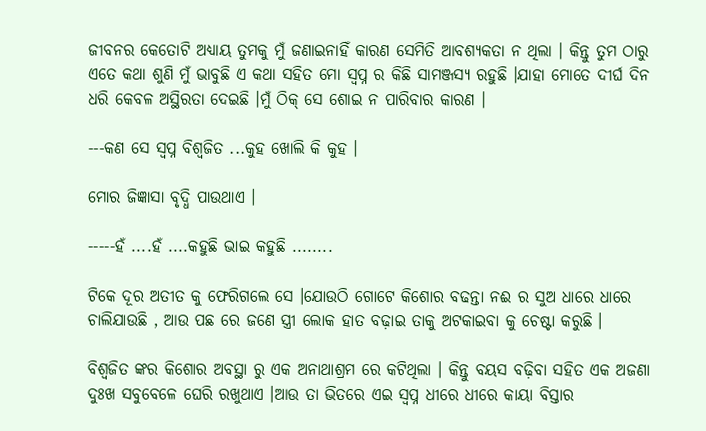ଜୀବନର କେତୋଟି ଅଧ୍ୟାୟ ତୁମକୁ ମୁଁ ଜଣାଇନାହିଁ କାରଣ ସେମିତି ଆବଶ୍ୟକତା ନ ଥିଲା । କିନ୍ତୁ ତୁମ ଠାରୁ ଏତେ କଥା ଶୁଣି ମୁଁ ଭାବୁଛି ଏ କଥା ସହିତ ମୋ ସ୍ବପ୍ନ ର କିଛି ସାମଞ୍ଜସ୍ୟ ରହୁଛି ।ଯାହା ମୋତେ ଦୀର୍ଘ ଦିନ ଧରି କେବଳ ଅସ୍ଥିରତା ଦେଇଛି ।ମୁଁ ଠିକ୍ ସେ ଶୋଇ ନ ପାରିବାର କାରଣ ।

---କଣ ସେ ସ୍ବପ୍ନ ବିଶ୍ୱଜିତ ...କୁହ ଖୋଲି କି କୁହ ।

ମୋର ଜିଜ୍ଞାସା ବୃଦ୍ଧି ପାଉଥାଏ ।

-----ହଁ ....ହଁ ....କହୁଛି ଭାଇ କହୁଛି ........

ଟିକେ ଦୂର ଅତୀତ କୁ ଫେରିଗଲେ ସେ ।ଯୋଉଠି ଗୋଟେ କିଶୋର ବଢନ୍ତା ନଈ ର ସୁଅ ଧାରେ ଧାରେ ଚାଲିଯାଉଛି , ଆଉ ପଛ ରେ ଜଣେ ସ୍ତ୍ରୀ ଲୋକ ହାତ ବଢ଼ାଇ ତାକୁ ଅଟକାଇବା କୁ ଚେଷ୍ଟା କରୁଛି ।

ବିଶ୍ୱଜିତ ଙ୍କର କିଶୋର ଅବସ୍ଥା ରୁ ଏକ ଅନାଥାଶ୍ରମ ରେ କଟିଥିଲା । କିନ୍ତୁ ବୟସ ବଢ଼ିବା ସହିତ ଏକ ଅଜଣା ଦୁଃଖ ସବୁବେଳେ ଘେରି ରଖୁଥାଏ ।ଆଉ ତା ଭିତରେ ଏଇ ସ୍ବପ୍ନ ଧୀରେ ଧୀରେ କାୟା ବିସ୍ତାର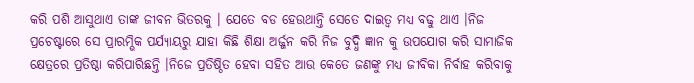କରି ପଶି ଆସୁଥାଏ ତାଙ୍କ ଜୀବନ ଭିତରକୁ । ଯେତେ ବଡ ହେଉଥାନ୍ତି ସେତେ ଦାଇତ୍ୱ ମଧ୍ୟ ବଢୁ ଥାଏ ।ନିଜ ପ୍ରଚେଷ୍ଟାରେ ସେ ପ୍ରାରମ୍ଭିକ ପର୍ଯ୍ୟାୟରୁ ଯାହା କିଛି ଶିକ୍ଷା ଅର୍ଜ୍ଜନ କରି ନିଜ ବୁଦ୍ଧି ଜ୍ଞାନ କୁ ଉପଯୋଗ କରି ସାମାଜିକ କ୍ଷେତ୍ରରେ ପ୍ରତିଷ୍ଠା କରିପାରିଛନ୍ତି ।ନିଜେ ପ୍ରତିଷ୍ଠିତ ହେବା ସହିତ ଆଉ କେତେ ଜଣଙ୍କୁ ମଧ୍ୟ ଜୀବିକା ନିର୍ବାହ କରିବାକୁ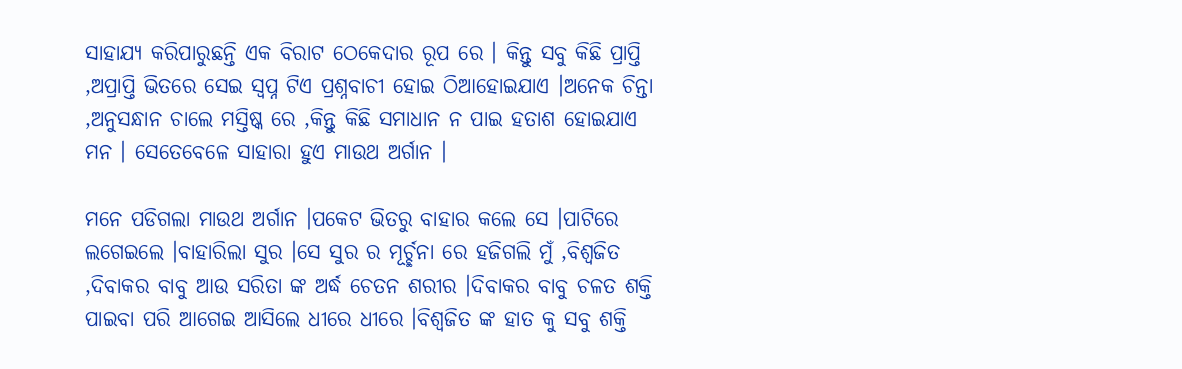ସାହାଯ୍ୟ କରିପାରୁଛନ୍ତି ଏକ ବିରାଟ ଠେକେଦାର ରୂପ ରେ । କିନ୍ତୁ ସବୁ କିଛି ପ୍ରାପ୍ତି ,ଅପ୍ରାପ୍ତି ଭିତରେ ସେଇ ସ୍ବପ୍ନ ଟିଏ ପ୍ରଶ୍ନବାଚୀ ହୋଇ ଠିଆହୋଇଯାଏ ।ଅନେକ ଚିନ୍ତା ,ଅନୁସନ୍ଧାନ ଚାଲେ ମସ୍ତିଷ୍କ ରେ ,କିନ୍ତୁ କିଛି ସମାଧାନ ନ ପାଇ ହତାଶ ହୋଇଯାଏ ମନ । ସେତେବେଳେ ସାହାରା ହୁଏ ମାଉଥ ଅର୍ଗାନ ।

ମନେ ପଡିଗଲା ମାଉଥ ଅର୍ଗାନ ।ପକେଟ ଭିତରୁ ବାହାର କଲେ ସେ ।ପାଟିରେ ଲଗେଇଲେ ।ବାହାରିଲା ସୁର ।ସେ ସୁର ର ମୂର୍ଚ୍ଛନା ରେ ହଜିଗଲି ମୁଁ ,ବିଶ୍ୱଜିତ ,ଦିବାକର ବାବୁ ଆଉ ସରିତା ଙ୍କ ଅର୍ଦ୍ଧ ଚେତନ ଶରୀର ।ଦିବାକର ବାବୁ ଚଳତ ଶକ୍ତି ପାଇବା ପରି ଆଗେଇ ଆସିଲେ ଧୀରେ ଧୀରେ ।ବିଶ୍ୱଜିତ ଙ୍କ ହାତ କୁ ସବୁ ଶକ୍ତି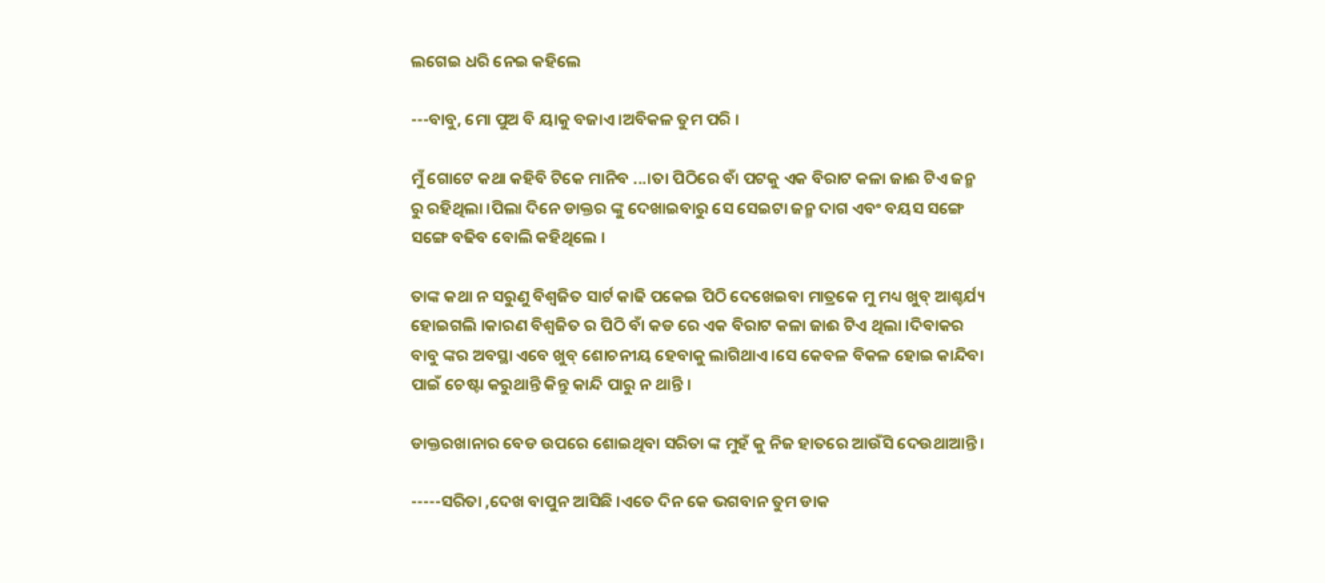ଲଗେଇ ଧରି ନେଇ କହିଲେ

---ବାବୁ, ମୋ ପୁଅ ବି ୟାକୁ ବଜାଏ ।ଅବିକଳ ତୁମ ପରି ।

ମୁଁ ଗୋଟେ କଥା କହିବି ଟିକେ ମାନିବ ...।ତା ପିଠିରେ ବାଁ ପଟକୁ ଏକ ବିରାଟ କଳା ଜାଈ ଟିଏ ଜନ୍ମ ରୁ ରହିଥିଲା ।ପିଲା ଦିନେ ଡାକ୍ତର ଙ୍କୁ ଦେଖାଇବାରୁ ସେ ସେଇଟା ଜନ୍ମ ଦାଗ ଏବଂ ବୟସ ସଙ୍ଗେ ସଙ୍ଗେ ବଢିବ ବୋଲି କହିଥିଲେ ।

ତାଙ୍କ କଥା ନ ସରୁଣୁ ବିଶ୍ୱଜିତ ସାର୍ଟ କାଢି ପକେଇ ପିଠି ଦେଖେଇବା ମାତ୍ରକେ ମୁ ମଧ୍ୟ ଖୁବ୍ ଆଶ୍ଚର୍ଯ୍ୟ ହୋଇଗଲି ।କାରଣ ବିଶ୍ୱଜିତ ର ପିଠି ବାଁ କଡ ରେ ଏକ ବିରାଟ କଳା ଜାଈ ଟିଏ ଥିଲା ।ଦିବାକର ବାବୁ ଙ୍କର ଅବସ୍ଥା ଏବେ ଖୁବ୍ ଶୋଚନୀୟ ହେବାକୁ ଲାଗିଥାଏ ।ସେ କେବଳ ବିକଳ ହୋଇ କାନ୍ଦିବା ପାଇଁ ଚେଷ୍ଟା କରୁଥାନ୍ତି କିନ୍ତୁ କାନ୍ଦି ପାରୁ ନ ଥାନ୍ତି ।

ଡାକ୍ତରଖାନାର ବେଡ ଉପରେ ଶୋଇଥିବା ସରିତା ଙ୍କ ମୁହଁ କୁ ନିଜ ହାତରେ ଆଉଁସି ଦେଉଥାଆନ୍ତି ।

-----ସରିତା ,ଦେଖ ବାପୁନ ଆସିଛି ।ଏତେ ଦିନ କେ ଭଗବାନ ତୁମ ଡାକ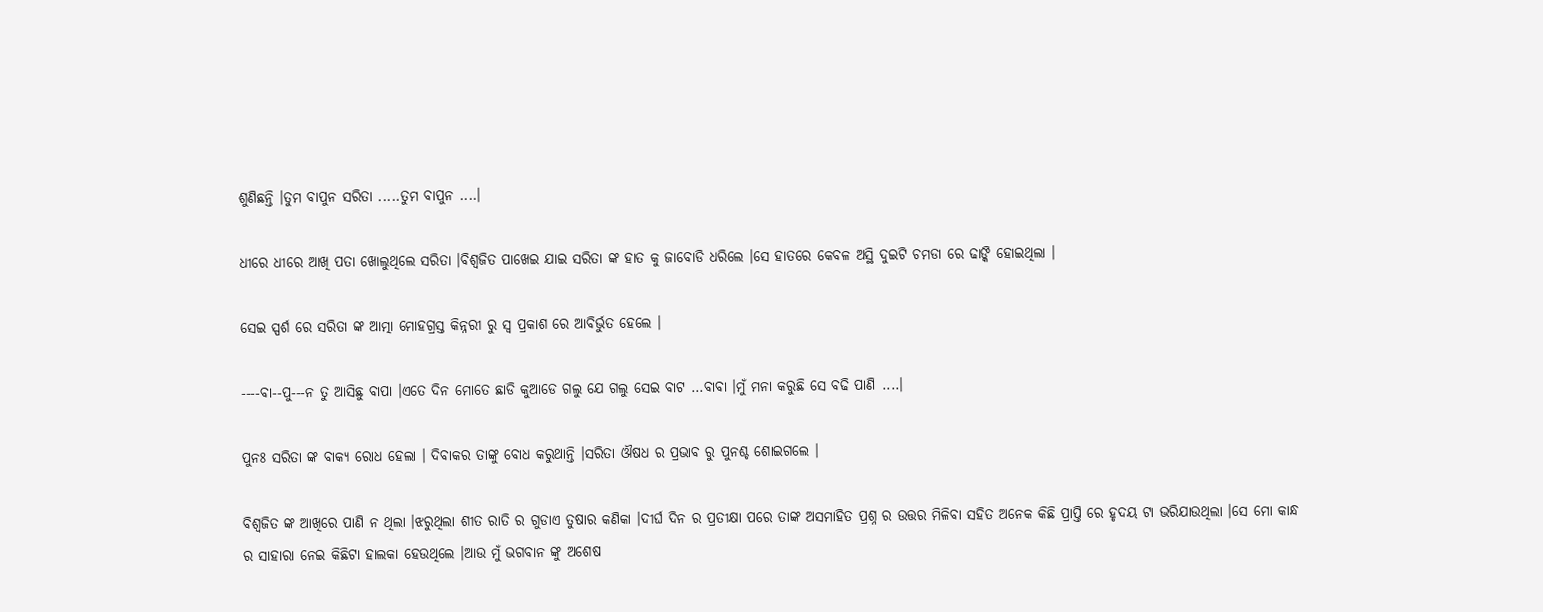ଶୁଣିଛନ୍ତି ।ତୁମ ବାପୁନ ସରିତା .....ତୁମ ବାପୁନ ....।

ଧୀରେ ଧୀରେ ଆଖି ପତା ଖୋଲୁଥିଲେ ସରିତା ।ବିଶ୍ୱଜିତ ପାଖେଇ ଯାଇ ସରିତା ଙ୍କ ହାତ କୁ ଜାବୋଡି ଧରିଲେ ।ସେ ହାତରେ କେବଳ ଅସ୍ଥି ଦୁଇଟି ଚମଡା ରେ ଢାଙ୍କି ହୋଇଥିଲା ।

ସେଇ ସ୍ପର୍ଶ ରେ ସରିତା ଙ୍କ ଆତ୍ମା ମୋହଗ୍ରସ୍ତ କିନ୍ନରୀ ରୁ ସ୍ବ ପ୍ରକାଶ ରେ ଆବିର୍ଭୁତ ହେଲେ ।

----ବା--ପୁ---ନ ତୁ ଆସିଛୁ ବାପା ।ଏତେ ଦିନ ମୋତେ ଛାଡି କୁଆଡେ ଗଲୁ ଯେ ଗଲୁ ସେଇ ବାଟ ...ବାବା ।ମୁଁ ମନା କରୁଛି ସେ ବଢି ପାଣି ....।

ପୁନଃ ସରିତା ଙ୍କ ବାକ୍ୟ ରୋଧ ହେଲା । ଦିବାକର ତାଙ୍କୁ ବୋଧ କରୁଥାନ୍ତି ।ସରିତା ଔଷଧ ର ପ୍ରଭାବ ରୁ ପୁନଶ୍ଚ ଶୋଇଗଲେ ।

ବିଶ୍ଵଜିତ ଙ୍କ ଆଖିରେ ପାଣି ନ ଥିଲା ।ଝରୁଥିଲା ଶୀତ ରାତି ର ଗୁଡାଏ ତୁଷାର କଣିକା ।ଦୀର୍ଘ ଦିନ ର ପ୍ରତୀକ୍ଷା ପରେ ତାଙ୍କ ଅସମାହିତ ପ୍ରଶ୍ନ ର ଉତ୍ତର ମିଳିବା ସହିତ ଅନେକ କିଛି ପ୍ରାପ୍ତି ରେ ହୃଦୟ ଟା ଭରିଯାଉଥିଲା ।ସେ ମୋ କାନ୍ଧ ର ସାହାରା ନେଇ କିଛିଟା ହାଲକା ହେଉଥିଲେ ।ଆଉ ମୁଁ ଭଗବାନ ଙ୍କୁ ଅଶେଷ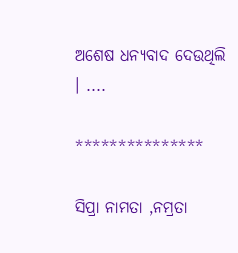ଅଶେଷ ଧନ୍ୟବାଦ ଦେଉଥିଲି । ....

***************

ସିପ୍ରା ନାମତା ,ନମ୍ରତା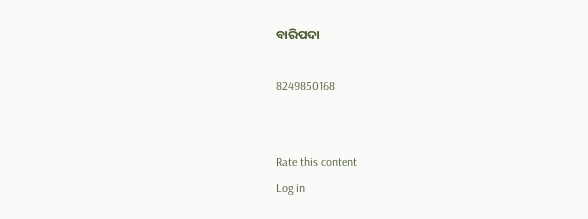ବାରିପଦା

8249850168


Rate this content
Log in